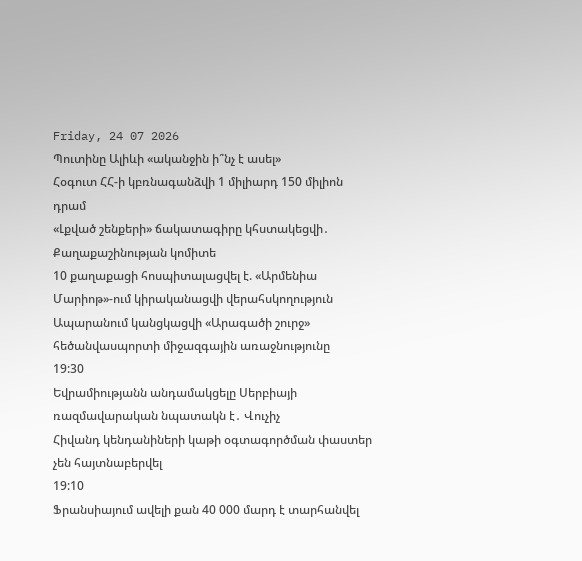Friday, 24 07 2026
Պուտինը Ալիևի «ականջին ի՞նչ է ասել»
Հօգուտ ՀՀ-ի կբռնագանձվի 1 միլիարդ 150 միլիոն դրամ
«Լքված շենքերի» ճակատագիրը կհստակեցվի․ Քաղաքաշինության կոմիտե
10 քաղաքացի հոսպիտալացվել է. «Արմենիա Մարիոթ»-ում կիրականացվի վերահսկողություն
Ապարանում կանցկացվի «Արագածի շուրջ» հեծանվասպորտի միջազգային առաջնությունը
19:30
Եվրամիությանն անդամակցելը Սերբիայի ռազմավարական նպատակն է․ Վուչիչ
Հիվանդ կենդանիների կաթի օգտագործման փաստեր չեն հայտնաբերվել
19:10
Ֆրանսիայում ավելի քան 40 000 մարդ է տարհանվել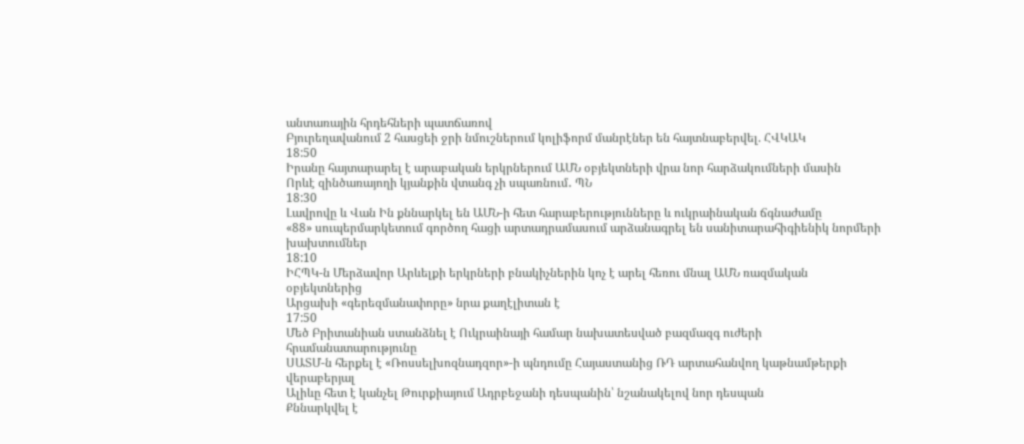անտառային հրդեհների պատճառով
Բյուրեղավանում 2 հասցեի ջրի նմուշներում կոլիֆորմ մանրէներ են հայտնաբերվել. ՀՎԿԱԿ
18:50
Իրանը հայտարարել է արաբական երկրներում ԱՄՆ օբյեկտների վրա նոր հարձակումների մասին
Որևէ զինծառայողի կյանքին վտանգ չի սպառնում․ ՊՆ
18:30
Լավրովը և Վան Ին քննարկել են ԱՄՆ-ի հետ հարաբերությունները և ուկրաինական ճգնաժամը
«88» սուպերմարկետում գործող հացի արտադրամասում արձանագրել են սանիտարահիգիենիկ նորմերի խախտումներ
18:10
ԻՀՊԿ-ն Մերձավոր Արևելքի երկրների բնակիչներին կոչ է արել հեռու մնալ ԱՄՆ ռազմական օբյեկտներից
Արցախի «գերեզմանափորը» նրա քաղէլիտան է
17:50
Մեծ Բրիտանիան ստանձնել է Ուկրաինայի համար նախատեսված բազմազգ ուժերի հրամանատարությունը
ՍԱՏՄ-ն հերքել է «Ռոսսելխոզնադզոր»-ի պնդումը Հայաստանից ՌԴ արտահանվող կաթնամթերքի վերաբերյալ
Ալիևը հետ է կանչել Թուրքիայում Ադրբեջանի դեսպանին՝ նշանակելով նոր դեսպան
Քննարկվել է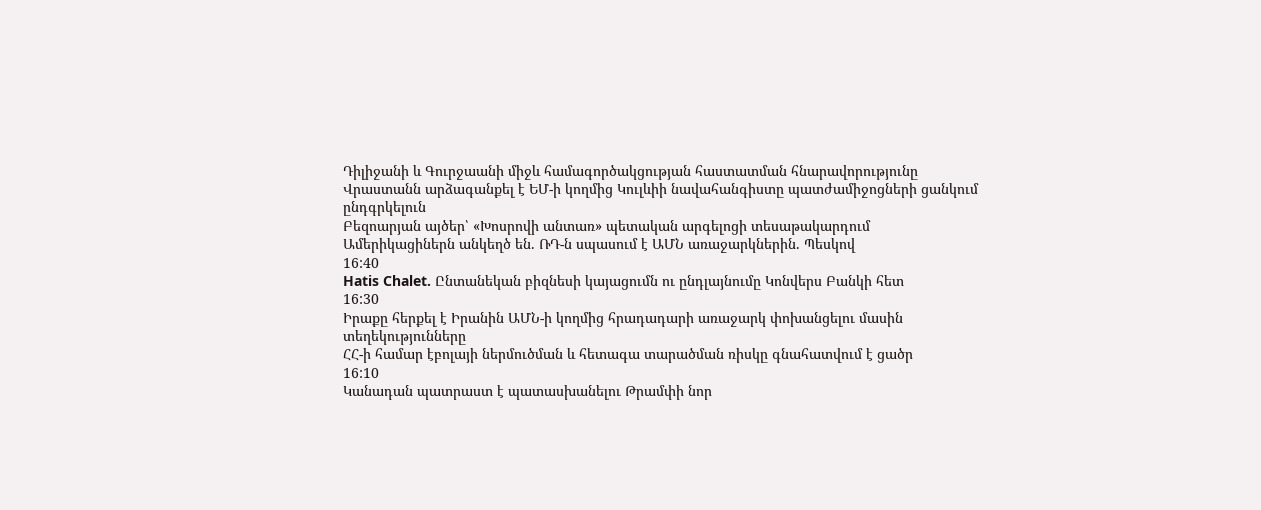Դիլիջանի և Գուրջաանի միջև համագործակցության հաստատման հնարավորությունը
Վրաստանն արձագանքել է ԵՄ-ի կողմից Կուլևիի նավահանգիստը պատժամիջոցների ցանկում ընդգրկելուն
Բեզոարյան այծեր՝ «Խոսրովի անտառ» պետական արգելոցի տեսաթակարդում
Ամերիկացիներն անկեղծ են. ՌԴ-ն սպասում է ԱՄՆ առաջարկներին. Պեսկով
16:40
Hatis Chalet. Ընտանեկան բիզնեսի կայացումն ու ընդլայնումը Կոնվերս Բանկի հետ
16:30
Իրաքը հերքել է Իրանին ԱՄՆ-ի կողմից հրադադարի առաջարկ փոխանցելու մասին տեղեկությունները
ՀՀ-ի համար էբոլայի ներմուծման և հետագա տարածման ռիսկը գնահատվում է ցածր
16:10
Կանադան պատրաստ է պատասխանելու Թրամփի նոր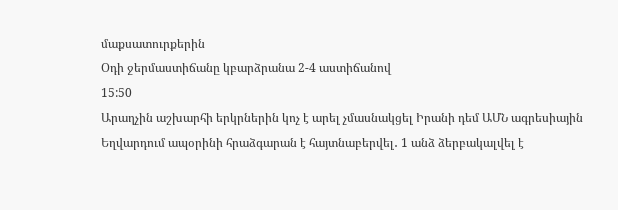մաքսատուրքերին
Օդի ջերմաստիճանը կբարձրանա 2-4 աստիճանով
15:50
Արաղչին աշխարհի երկրներին կոչ է արել չմասնակցել Իրանի դեմ ԱՄՆ ագրեսիային
Եղվարդում ապօրինի հրաձգարան է հայտնաբերվել․ 1 անձ ձերբակալվել է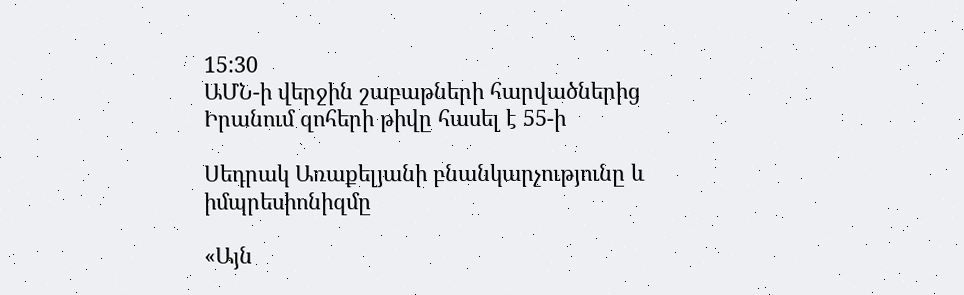15:30
ԱՄՆ-ի վերջին շաբաթների հարվածներից Իրանում զոհերի թիվը հասել է 55-ի

Սեդրակ Առաքելյանի բնանկարչությունը և իմպրեսիոնիզմը

«Այն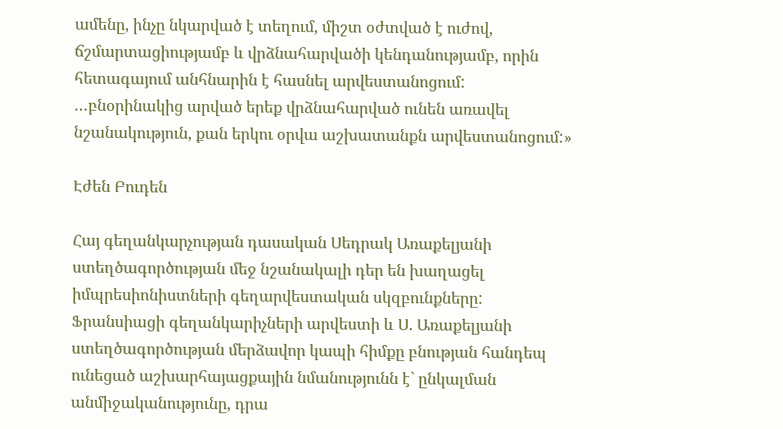ամենը, ինչը նկարված է տեղում, միշտ օժտված է ուժով, ճշմարտացիությամբ և վրձնահարվածի կենդանությամբ, որին հետագայում անհնարին է հասնել արվեստանոցում: …բնօրինակից արված երեք վրձնահարված ունեն առավել նշանակություն, քան երկու օրվա աշխատանքն արվեստանոցում:»

Էժեն Բուդեն

Հայ գեղանկարչության դասական Սեդրակ Առաքելյանի ստեղծագործության մեջ նշանակալի դեր են խաղացել իմպրեսիոնիստների գեղարվեստական սկզբունքները: Ֆրանսիացի գեղանկարիչների արվեստի և Ս. Առաքելյանի ստեղծագործության մերձավոր կապի հիմքը բնության հանդեպ ունեցած աշխարհայացքային նմանությունն է` ընկալման անմիջականությունը, դրա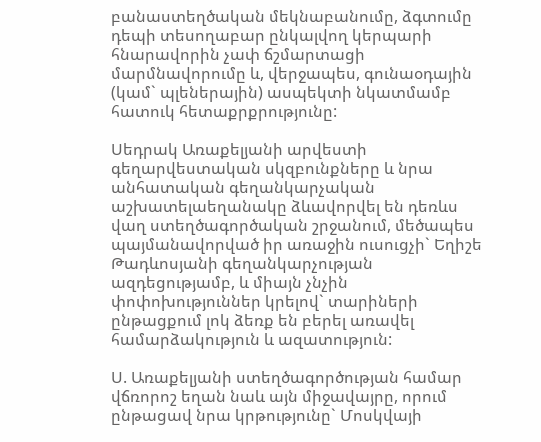բանաստեղծական մեկնաբանումը, ձգտումը դեպի տեսողաբար ընկալվող կերպարի հնարավորին չափ ճշմարտացի մարմնավորումը և, վերջապես, գունաօդային (կամ` պլեներային) ասպեկտի նկատմամբ հատուկ հետաքրքրությունը:

Սեդրակ Առաքելյանի արվեստի գեղարվեստական սկզբունքները և նրա անհատական գեղանկարչական աշխատելաեղանակը ձևավորվել են դեռևս վաղ ստեղծագործական շրջանում, մեծապես պայմանավորված իր առաջին ուսուցչի` Եղիշե Թադևոսյանի գեղանկարչության ազդեցությամբ, և միայն չնչին փոփոխություններ կրելով` տարիների ընթացքում լոկ ձեռք են բերել առավել համարձակություն և ազատություն:

Ս. Առաքելյանի ստեղծագործության համար վճռորոշ եղան նաև այն միջավայրը, որում ընթացավ նրա կրթությունը` Մոսկվայի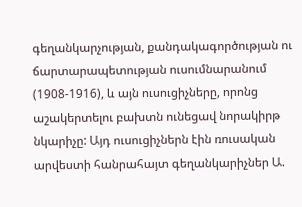գեղանկարչության, քանդակագործության ու ճարտարապետության ուսումնարանում (1908-1916), և այն ուսուցիչները, որոնց աշակերտելու բախտն ունեցավ նորակիրթ նկարիչը: Այդ ուսուցիչներն էին ռուսական արվեստի հանրահայտ գեղանկարիչներ Ա.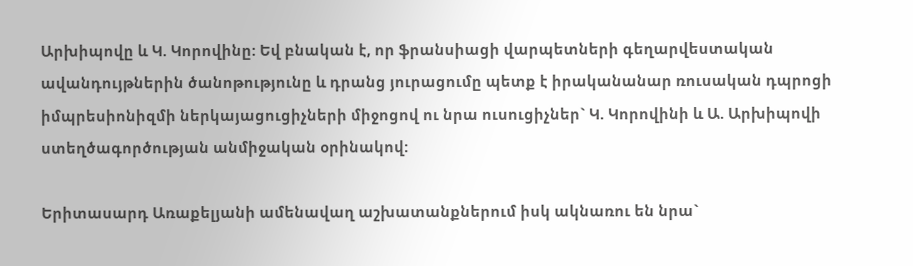Արխիպովը և Կ. Կորովինը: Եվ բնական է, որ ֆրանսիացի վարպետների գեղարվեստական ավանդույթներին ծանոթությունը և դրանց յուրացումը պետք է իրականանար ռուսական դպրոցի իմպրեսիոնիզմի ներկայացուցիչների միջոցով ու նրա ուսուցիչներ` Կ. Կորովինի և Ա. Արխիպովի ստեղծագործության անմիջական օրինակով:

Երիտասարդ Առաքելյանի ամենավաղ աշխատանքներում իսկ ակնառու են նրա`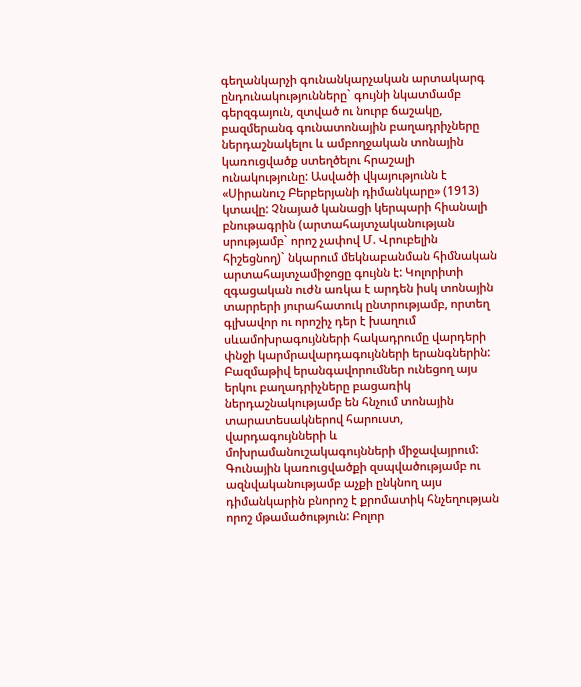գեղանկարչի գունանկարչական արտակարգ ընդունակությունները` գույնի նկատմամբ գերզգայուն, զտված ու նուրբ ճաշակը, բազմերանգ գունատոնային բաղադրիչները ներդաշնակելու և ամբողջական տոնային կառուցվածք ստեղծելու հրաշալի ունակությունը: Ասվածի վկայությունն է «Սիրանուշ Բերբերյանի դիմանկարը» (1913) կտավը: Չնայած կանացի կերպարի հիանալի բնութագրին (արտահայտչականության սրությամբ` որոշ չափով Մ. Վրուբելին հիշեցնող)` նկարում մեկնաբանման հիմնական արտահայտչամիջոցը գույնն է: Կոլորիտի զգացական ուժն առկա է արդեն իսկ տոնային տարրերի յուրահատուկ ընտրությամբ, որտեղ գլխավոր ու որոշիչ դեր է խաղում սևամոխրագույնների հակադրումը վարդերի փնջի կարմրավարդագույնների երանգներին: Բազմաթիվ երանգավորումներ ունեցող այս երկու բաղադրիչները բացառիկ ներդաշնակությամբ են հնչում տոնային տարատեսակներով հարուստ, վարդագույնների և մոխրամանուշակագույնների միջավայրում: Գունային կառուցվածքի զսպվածությամբ ու ազնվականությամբ աչքի ընկնող այս դիմանկարին բնորոշ է քրոմատիկ հնչեղության որոշ մթամածություն: Բոլոր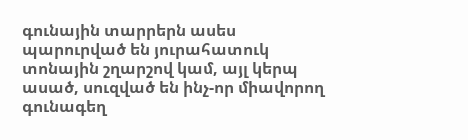գունային տարրերն ասես պարուրված են յուրահատուկ տոնային շղարշով կամ, այլ կերպ ասած, սուզված են ինչ-որ միավորող գունագեղ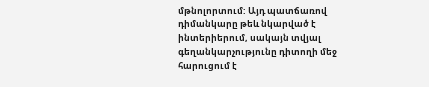մթնոլորտում: Այդ պատճառով դիմանկարը թեև նկարված է ինտերիերում, սակայն տվյալ գեղանկարչությունը դիտողի մեջ հարուցում է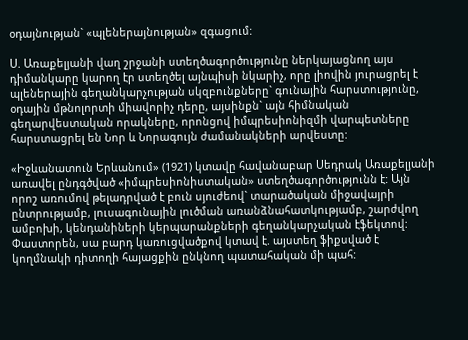օդայնության` «պլեներայնության» զգացում:

Ս. Առաքելյանի վաղ շրջանի ստեղծագործությունը ներկայացնող այս դիմանկարը կարող էր ստեղծել այնպիսի նկարիչ, որը լիովին յուրացրել է պլեներային գեղանկարչության սկզբունքները` գունային հարստությունը, օդային մթնոլորտի միավորիչ դերը, այսինքն` այն հիմնական գեղարվեստական որակները, որոնցով իմպրեսիոնիզմի վարպետները հարստացրել են Նոր և Նորագույն ժամանակների արվեստը:

«Իջևանատուն Երևանում» (1921) կտավը հավանաբար Սեդրակ Առաքելյանի առավել ընդգծված «իմպրեսիոնիստական» ստեղծագործությունն է: Այն որոշ առումով թելադրված է բուն սյուժեով` տարածական միջավայրի ընտրությամբ, լուսագունային լուծման առանձնահատկությամբ, շարժվող ամբոխի, կենդանիների կերպարանքների գեղանկարչական էֆեկտով: Փաստորեն, սա բարդ կառուցվածքով կտավ է. այստեղ ֆիքսված է կողմնակի դիտողի հայացքին ընկնող պատահական մի պահ: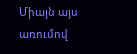Միայն այս առումով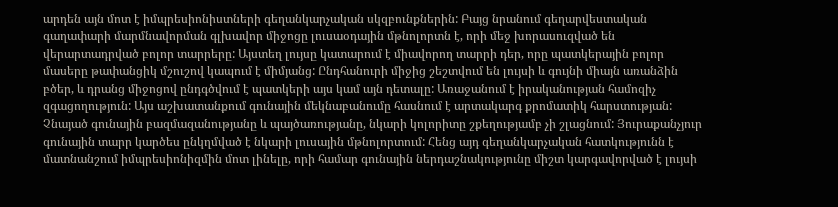արդեն այն մոտ է իմպրեսիոնիստների գեղանկարչական սկզբունքներին: Բայց նրանում գեղարվեստական գաղափարի մարմնավորման գլխավոր միջոցը լուսաօդային մթնոլորտն է, որի մեջ խորասուզված են վերարտադրված բոլոր տարրերը: Այստեղ լույսը կատարում է միավորող տարրի դեր, որը պատկերային բոլոր մասերը թափանցիկ մշուշով կապում է միմյանց: Ընդհանուրի միջից շեշտվում են լույսի և գույնի միայն առանձին բծեր, և դրանց միջոցով ընդգծվում է պատկերի այս կամ այն դետալը: Առաջանում է իրականության համոզիչ զգացողություն: Այս աշխատանքում գունային մեկնաբանումը հասնում է արտակարգ քրոմատիկ հարստության: Չնայած գունային բազմազանությանը և պայծառությանը, նկարի կոլորիտը շքեղությամբ չի շլացնում: Յուրաքանչյուր գունային տարր կարծես ընկղմված է նկարի լուսային մթնոլորտում: Հենց այդ գեղանկարչական հատկությունն է մատնանշում իմպրեսիոնիզմին մոտ լինելը, որի համար գունային ներդաշնակությունը միշտ կարգավորված է լույսի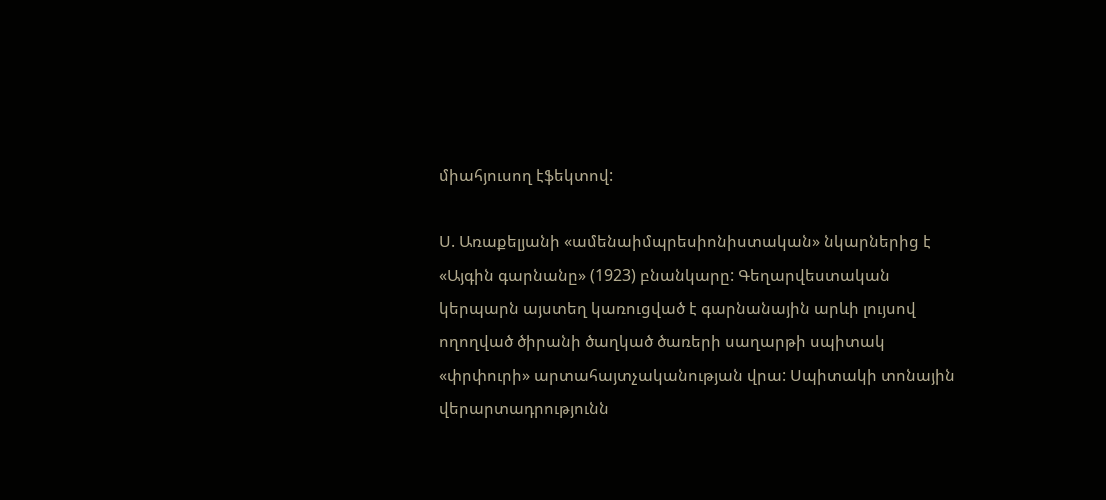միահյուսող էֆեկտով:

Ս. Առաքելյանի «ամենաիմպրեսիոնիստական» նկարներից է «Այգին գարնանը» (1923) բնանկարը: Գեղարվեստական կերպարն այստեղ կառուցված է գարնանային արևի լույսով ողողված ծիրանի ծաղկած ծառերի սաղարթի սպիտակ «փրփուրի» արտահայտչականության վրա: Սպիտակի տոնային վերարտադրությունն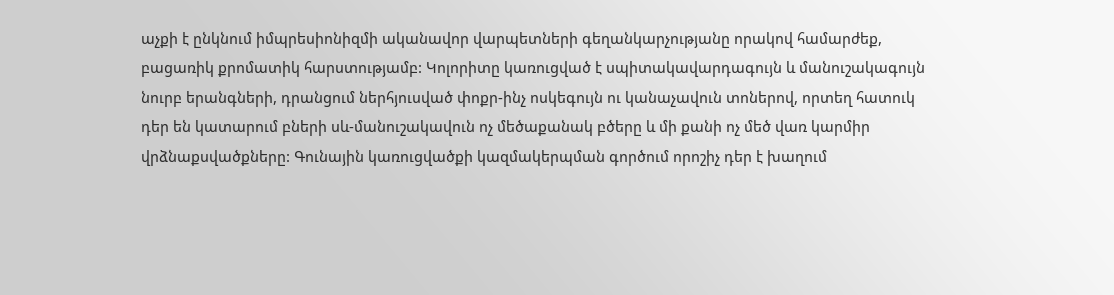աչքի է ընկնում իմպրեսիոնիզմի ականավոր վարպետների գեղանկարչությանը որակով համարժեք, բացառիկ քրոմատիկ հարստությամբ: Կոլորիտը կառուցված է սպիտակավարդագույն և մանուշակագույն նուրբ երանգների, դրանցում ներհյուսված փոքր-ինչ ոսկեգույն ու կանաչավուն տոներով, որտեղ հատուկ դեր են կատարում բների սև-մանուշակավուն ոչ մեծաքանակ բծերը և մի քանի ոչ մեծ վառ կարմիր վրձնաքսվածքները: Գունային կառուցվածքի կազմակերպման գործում որոշիչ դեր է խաղում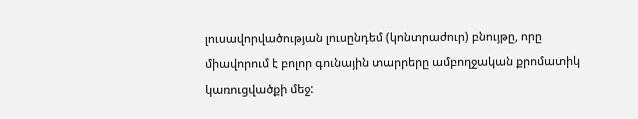լուսավորվածության լուսընդեմ (կոնտրաժուր) բնույթը, որը միավորում է բոլոր գունային տարրերը ամբողջական քրոմատիկ կառուցվածքի մեջ: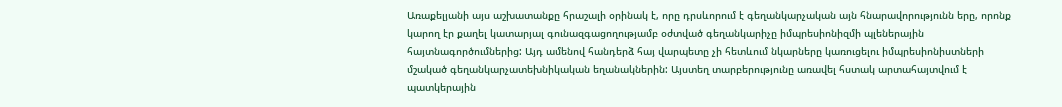Առաքելյանի այս աշխատանքը հրաշալի օրինակ է, որը դրսևորում է գեղանկարչական այն հնարավորությունն երը, որոնք կարող էր քաղել կատարյալ գունազգացողությամբ օժտված գեղանկարիչը իմպրեսիոնիզմի պլեներային հայտնագործումներից: Այդ ամենով հանդերձ հայ վարպետը չի հետևում նկարները կառուցելու իմպրեսիոնիստների մշակած գեղանկարչատեխնիկական եղանակներին: Այստեղ տարբերությունը առավել հստակ արտահայտվում է պատկերային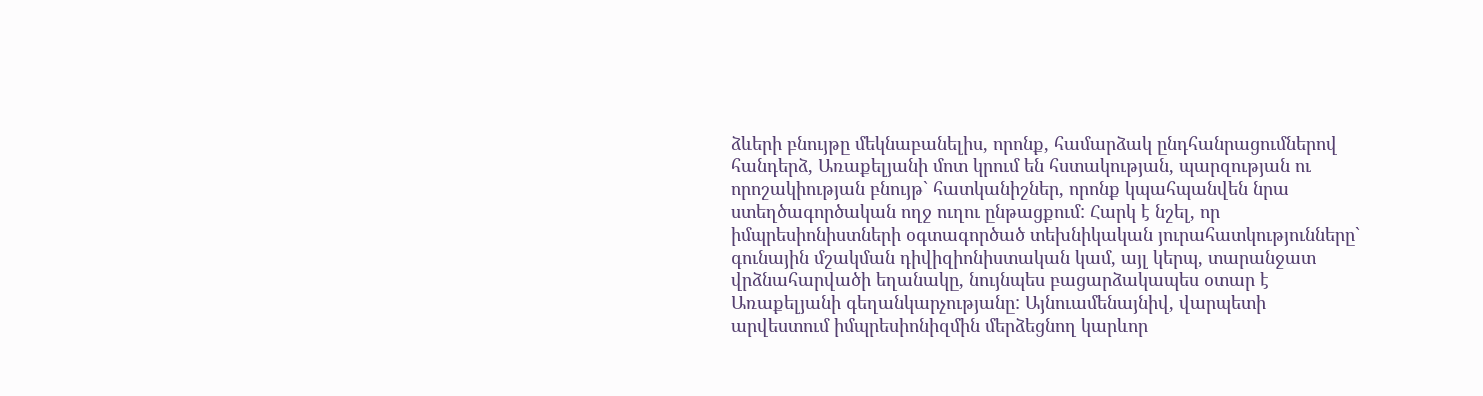ձևերի բնույթը մեկնաբանելիս, որոնք, համարձակ ընդհանրացումներով հանդերձ, Առաքելյանի մոտ կրում են հստակության, պարզության ու որոշակիության բնույթ` հատկանիշներ, որոնք կպահպանվեն նրա ստեղծագործական ողջ ուղու ընթացքում: Հարկ է նշել, որ իմպրեսիոնիստների օգտագործած տեխնիկական յուրահատկությունները` գունային մշակման դիվիզիոնիստական կամ, այլ կերպ, տարանջատ վրձնահարվածի եղանակը, նույնպես բացարձակապես օտար է Առաքելյանի գեղանկարչությանը: Այնուամենայնիվ, վարպետի արվեստում իմպրեսիոնիզմին մերձեցնող կարևոր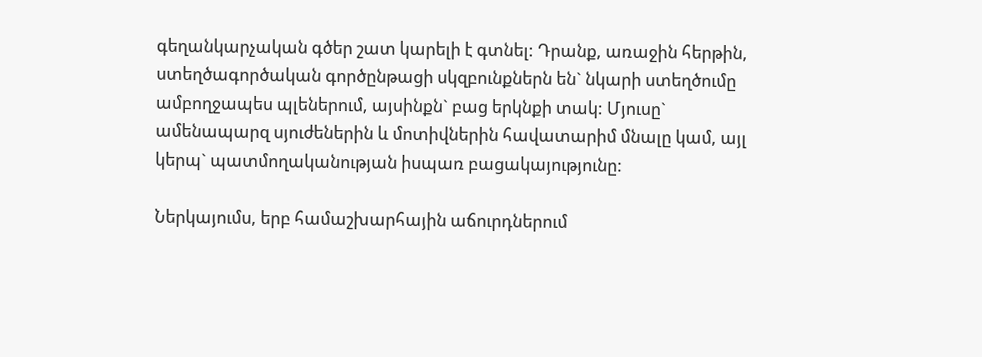գեղանկարչական գծեր շատ կարելի է գտնել: Դրանք, առաջին հերթին, ստեղծագործական գործընթացի սկզբունքներն են` նկարի ստեղծումը ամբողջապես պլեներում, այսինքն` բաց երկնքի տակ: Մյուսը` ամենապարզ սյուժեներին և մոտիվներին հավատարիմ մնալը կամ, այլ կերպ` պատմողականության իսպառ բացակայությունը:

Ներկայումս, երբ համաշխարհային աճուրդներում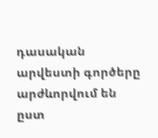դասական արվեստի գործերը արժևորվում են ըստ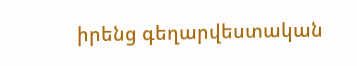իրենց գեղարվեստական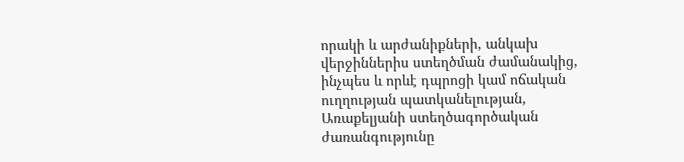որակի և արժանիքների, անկախ վերջիններիս ստեղծման ժամանակից, ինչպես և որևէ դպրոցի կամ ոճական ուղղության պատկանելության, Առաքելյանի ստեղծագործական ժառանգությունը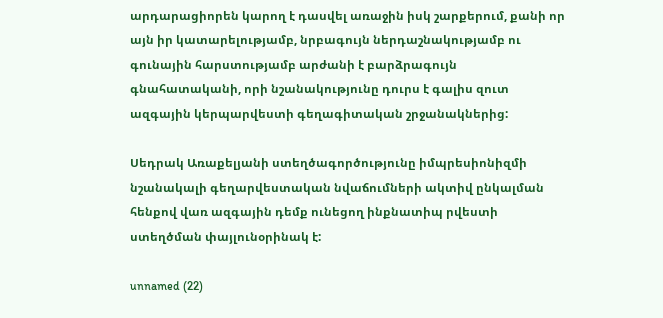արդարացիորեն կարող է դասվել առաջին իսկ շարքերում, քանի որ այն իր կատարելությամբ, նրբագույն ներդաշնակությամբ ու գունային հարստությամբ արժանի է բարձրագույն գնահատականի, որի նշանակությունը դուրս է գալիս զուտ ազգային կերպարվեստի գեղագիտական շրջանակներից:

Սեդրակ Առաքելյանի ստեղծագործությունը իմպրեսիոնիզմի նշանակալի գեղարվեստական նվաճումների ակտիվ ընկալման հենքով վառ ազգային դեմք ունեցող ինքնատիպ րվեստի ստեղծման փայլունօրինակ է:

unnamed (22)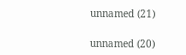unnamed (21)

unnamed (20)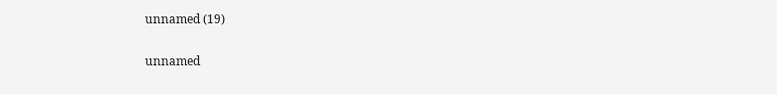unnamed (19)

unnamed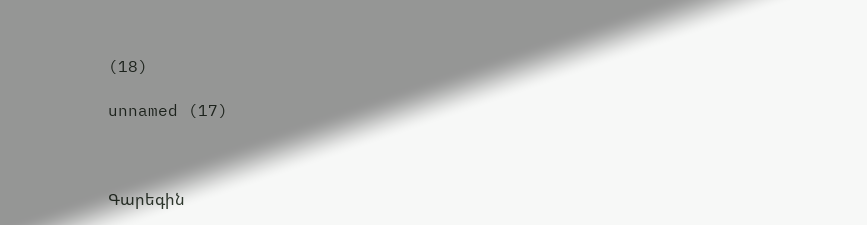(18)

unnamed (17)



Գարեգին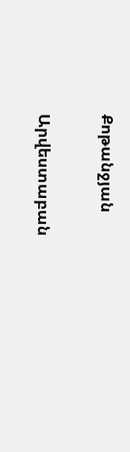Քոթանջյան

Արվեստաբան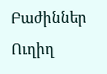Բաժիններ
Ուղիղ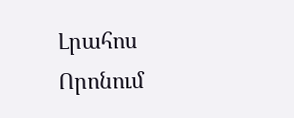Լրահոս
Որոնում